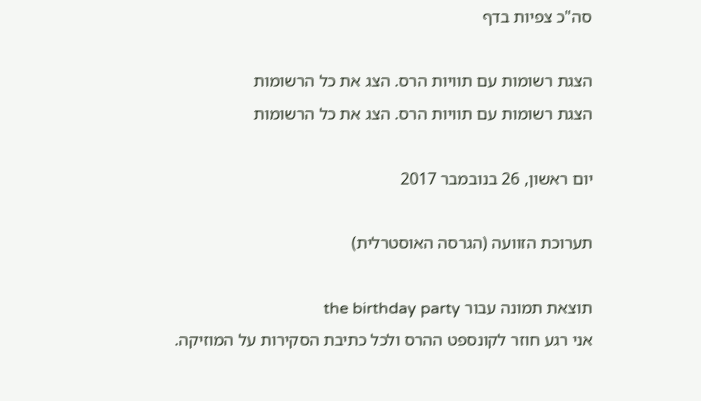סה"כ צפיות בדף

הצגת רשומות עם תוויות הרס. הצג את כל הרשומות
הצגת רשומות עם תוויות הרס. הצג את כל הרשומות

יום ראשון, 26 בנובמבר 2017

תערוכת הזוועה (הגרסה האוסטרלית)

תוצאת תמונה עבור the birthday party
אני רגע חוזר לקונספט ההרס ולכל כתיבת הסקירות על המוזיקה.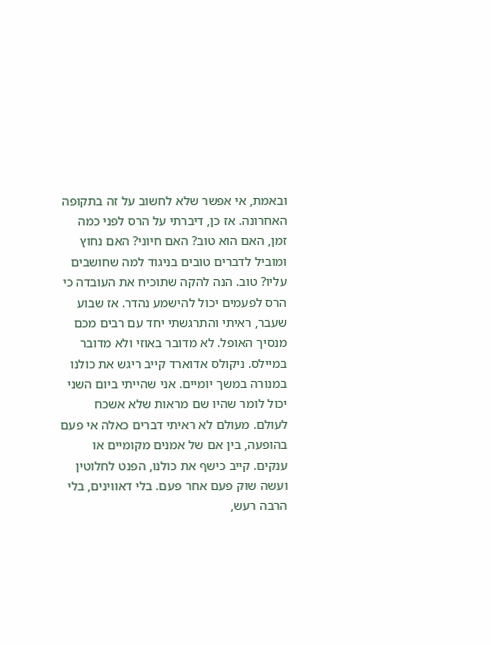ובאמת, אי אפשר שלא לחשוב על זה בתקופה האחרונה. אז כן, דיברתי על הרס לפני כמה זמן, האם הוא טוב? האם חיוני? האם נחוץ ומוביל לדברים טובים בניגוד למה שחושבים עליו? טוב. הנה להקה שתוכיח את העובדה כי הרס לפעמים יכול להישמע נהדר. אז שבוע שעבר, ראיתי והתרגשתי יחד עם רבים מכם מנסיך האופל. לא מדובר באוזי ולא מדובר במיילס. ניקולס אדוארד קייב ריגש את כולנו במנורה במשך יומיים. אני שהייתי ביום השני יכול לומר שהיו שם מראות שלא אשכח לעולם. מעולם לא ראיתי דברים כאלה אי פעם בהופעה, בין אם של אמנים מקומיים או ענקים. קייב כישף את כולנו, הפנט לחלוטין ועשה שוק פעם אחר פעם. בלי דאווינים, בלי הרבה רעש,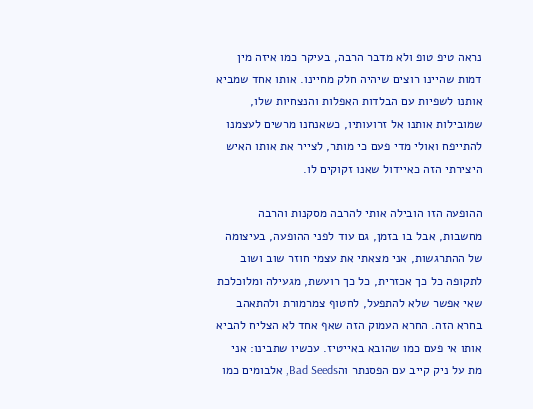נראה טיפ טופ ולא מדבר הרבה, בעיקר כמו איזה מין דמות שהיינו רוצים שיהיה חלק מחיינו. אותו אחד שמביא אותנו לשפיות עם הבלדות האפלות והנצחיות שלו, שמובילות אותנו אל זרועותיו, כשאנחנו מרשים לעצמנו להתייפח ואולי מדי פעם כי מותר, לצייר את אותו האיש היצירתי הזה כאיידול שאנו זקוקים לו.

ההופעה הזו הובילה אותי להרבה מסקנות והרבה מחשבות, אבל בו בזמן, גם עוד לפני ההופעה, בעיצומה של ההתרגשות, אני מצאתי את עצמי חוזר שוב ושוב לתקופה כל כך אכזרית, כל כך רועשת, מגעילה ומלוכלכת שאי אפשר שלא להתפעל, לחטוף צמרמורת ולהתאהב בחרא הזה. החרא העמוק הזה שאף אחד לא הצליח להביא אותו אי פעם כמו שהובא באייטיז. עכשיו שתבינו: אני מת על ניק קייב עם הפסנתר והBad Seeds, אלבומים כמו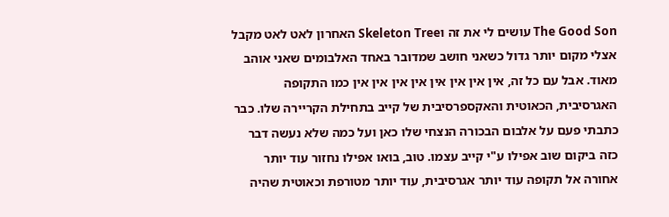The Good Son עושים לי את זה וSkeleton Tree האחרון לאט לאט מקבל אצלי מקום יותר גדול כשאני חושב שמדובר באחד האלבומים שאני אוהב מאוד. אבל עם כל זה, אין אין אין אין אין אין אין אין כמו התקופה האגרסיבית, הכאוטית והאקספרסיבית של קייב בתחילת הקריירה שלו. כבר כתבתי פעם על אלבום הבכורה הנצחי שלו כאן ועל כמה שלא נעשה דבר כזה ביקום שוב אפילו ע"י קייב עצמו. טוב, בואו אפילו נחזור עוד יותר אחורה אל תקופה עוד יותר אגרסיבית, עוד יותר מטורפת וכאוטית שהיה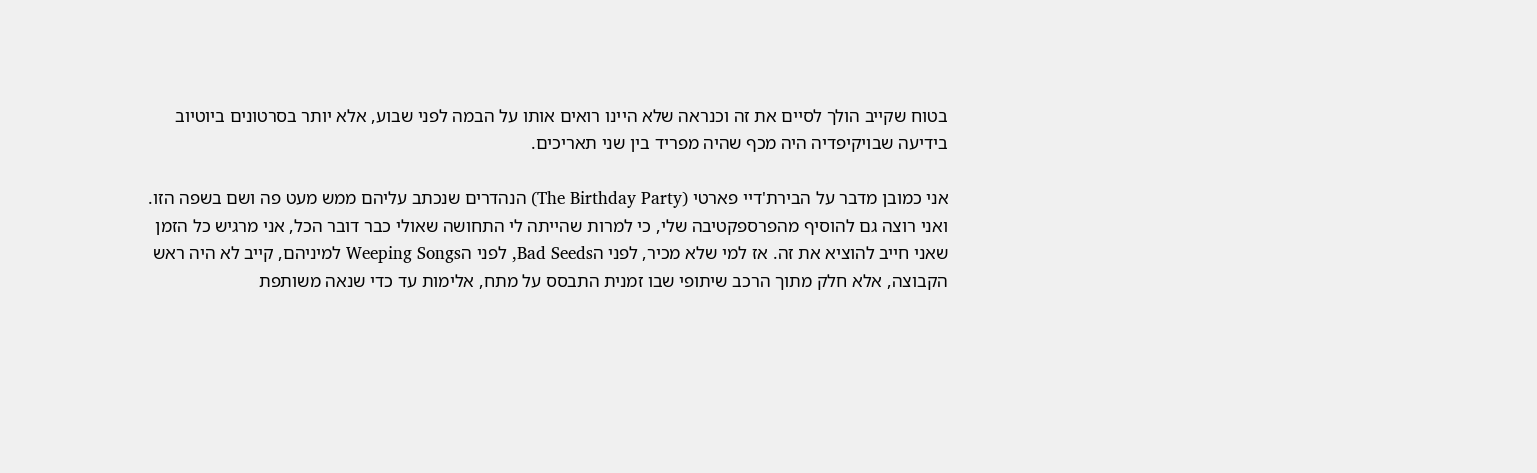בטוח שקייב הולך לסיים את זה וכנראה שלא היינו רואים אותו על הבמה לפני שבוע, אלא יותר בסרטונים ביוטיוב בידיעה שבויקיפדיה היה מכף שהיה מפריד בין שני תאריכים.

אני כמובן מדבר על הבירת'דיי פארטי (The Birthday Party) הנהדרים שנכתב עליהם ממש מעט פה ושם בשפה הזו. ואני רוצה גם להוסיף מהפרספקטיבה שלי, כי למרות שהייתה לי התחושה שאולי כבר דובר הכל, אני מרגיש כל הזמן שאני חייב להוציא את זה. אז למי שלא מכיר, לפני הBad Seeds, לפני הWeeping Songs למיניהם, קייב לא היה ראש הקבוצה, אלא חלק מתוך הרכב שיתופי שבו זמנית התבסס על מתח, אלימות עד כדי שנאה משותפת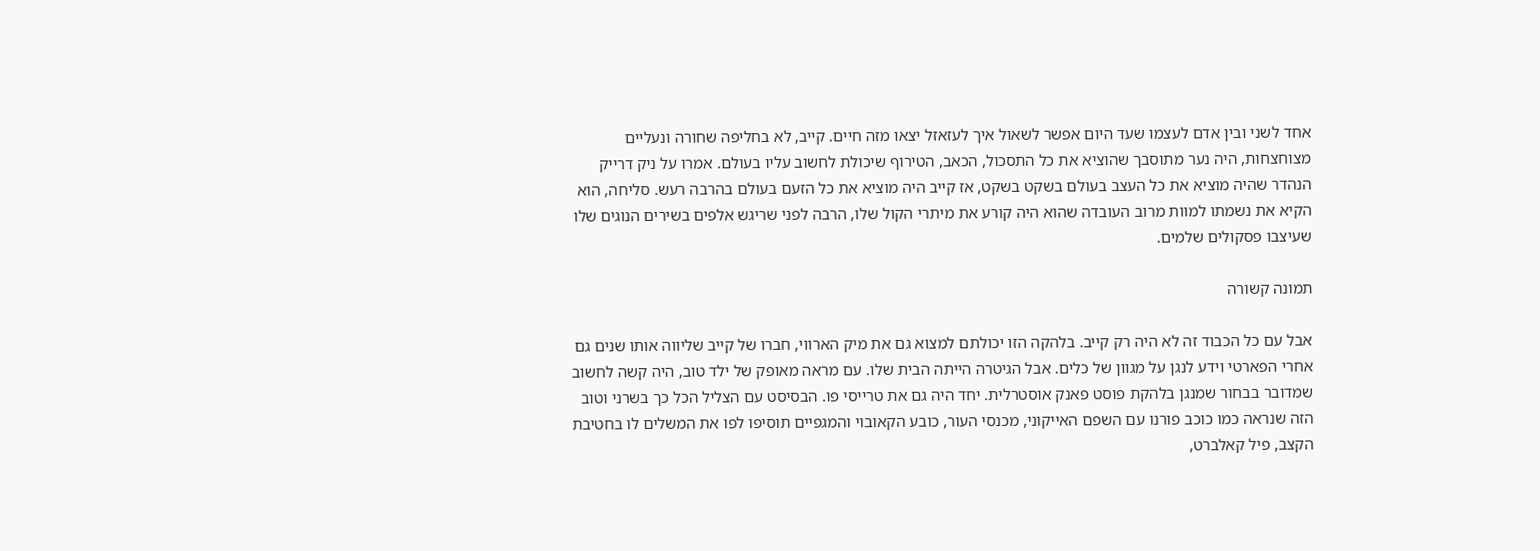אחד לשני ובין אדם לעצמו שעד היום אפשר לשאול איך לעזאזל יצאו מזה חיים. קייב, לא בחליפה שחורה ונעליים מצוחצחות, היה נער מתוסבך שהוציא את כל התסכול, הכאב, הטירוף שיכולת לחשוב עליו בעולם. אמרו על ניק דרייק הנהדר שהיה מוציא את כל העצב בעולם בשקט בשקט, אז קייב היה מוציא את כל הזעם בעולם בהרבה רעש. סליחה, הוא הקיא את נשמתו למוות מרוב העובדה שהוא היה קורע את מיתרי הקול שלו, הרבה לפני שריגש אלפים בשירים הנוגים שלו שעיצבו פסקולים שלמים.

תמונה קשורה

אבל עם כל הכבוד זה לא היה רק קייב. בלהקה הזו יכולתם למצוא גם את מיק הארווי, חברו של קייב שליווה אותו שנים גם אחרי הפארטי וידע לנגן על מגוון של כלים. אבל הגיטרה הייתה הבית שלו. עם מראה מאופק של ילד טוב, היה קשה לחשוב שמדובר בבחור שמנגן בלהקת פוסט פאנק אוסטרלית. יחד היה גם את טרייסי פו. הבסיסט עם הצליל הכל כך בשרני וטוב הזה שנראה כמו כוכב פורנו עם השפם האייקוני, מכנסי העור, כובע הקאובוי והמגפיים תוסיפו לפו את המשלים לו בחטיבת הקצב, פיל קאלברט,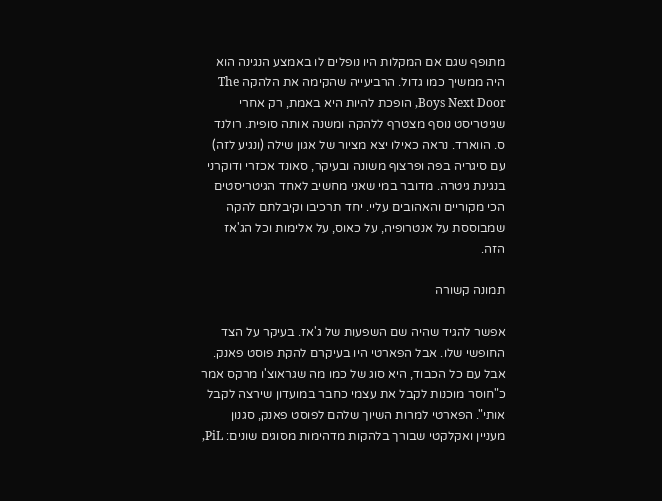מתופף שגם אם המקלות היו נופלים לו באמצע הנגינה הוא היה ממשיך כמו גדול. הרביעייה שהקימה את הלהקה The Boys Next Door, הופכת להיות היא באמת, רק אחרי שגיטריסט נוסף מצטרף ללהקה ומשנה אותה סופית. רולנד ס. הווארד. נראה כאילו יצא מציור של אגון שילה (ונגיע לזה) עם סיגריה בפה ופרצוף משונה ובעיקר, סאונד אכזרי ודוקרני בנגינת גיטרה. מדובר במי שאני מחשיב לאחד הגיטריסטים הכי מקוריים והאהובים עליי. יחד תרכיבו וקיבלתם להקה שמבוססת על אנטרופיה, על כאוס, על אלימות וכל הג'אז הזה.

תמונה קשורה

אפשר להגיד שהיה שם השפעות של ג'אז. בעיקר על הצד החופשי שלו. אבל הפארטי היו בעיקרם להקת פוסט פאנק. אבל עם כל הכבוד, היא סוג של כמו מה שגראוצ'ו מרקס אמר כ"חוסר מוכנות לקבל את עצמי כחבר במועדון שירצה לקבל אותי". הפארטי למרות השיוך שלהם לפוסט פאנק, סגנון מעניין ואקלקטי שבורך בלהקות מדהימות מסוגים שונים: PiL,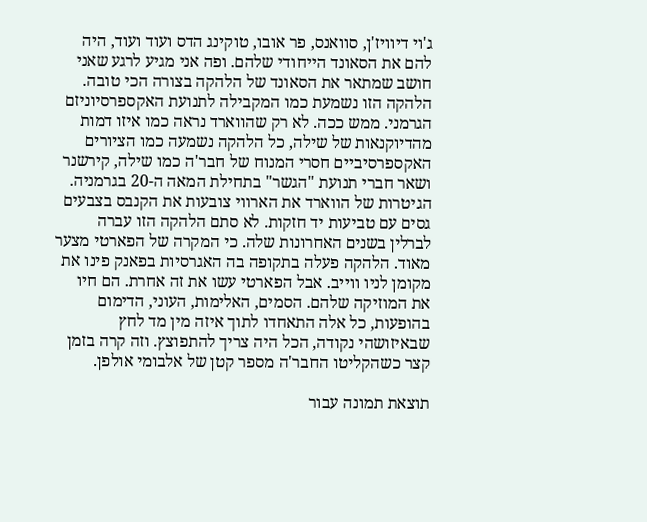ג'וי דיוויז'ן, סוואנס, פר אובו, טוקינג הדס ועוד ועוד, היה להם את הסאונד הייחודי שלהם. ופה אני מגיע לרגע שאני חושב שמתאר את הסאונד של הלהקה בצורה הכי טובה. הלהקה הזו נשמעת כמו המקבילה לתנועת האקספרסיוניזם הגרמני. ממש ככה. לא רק שהווארד נראה כמו איזו דמות מהדיוקנאות של שילה, כל הלהקה נשמעה כמו הציורים האקספרסיביים חסרי המנוח של חבר'ה כמו שילה, קירשנר ושאר חברי תנועת "הגשר" בתחילת המאה ה-20 בגרמניה. הגיטרות של הווארד את הארווי צובעות את הקנבס בצבעים גסים עם טביעות יד חזקות. לא סתם הלהקה הזו עברה לברלין בשנים האחרונות שלה. כי המקרה של הפארטי מצער מאוד. הלהקה פעלה בתקופה בה האגרסיות בפאנק פינו את מקומן לניו ווייב. אבל הפארטי עשו את זה אחרת. הם חיו את המוזיקה שלהם. הסמים, האלימות, העוני, הדימום בהופעות, כל אלה התאחדו לתוך איזה מין מד לחץ שבאיזושהי נקודה, הכל היה צריך להתפוצץ. וזה קרה בזמן קצר כשהקליטו החבר'ה מספר קטן של אלבומי אולפן.

תוצאת תמונה עבור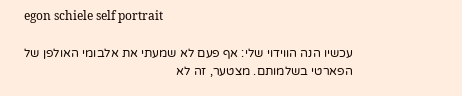egon schiele self portrait

עכשיו הנה הווידוי שלי: אף פעם לא שמעתי את אלבומי האולפן של הפארטי בשלמותם. מצטער, זה לא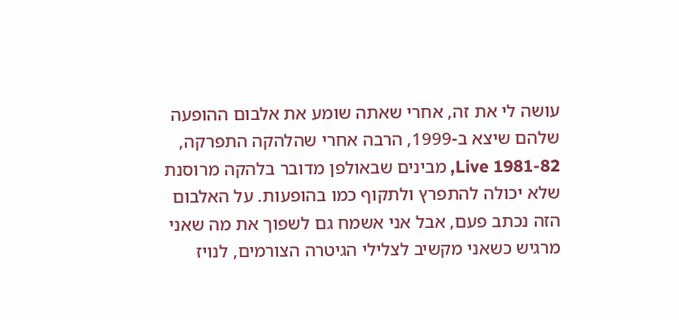עושה לי את זה, אחרי שאתה שומע את אלבום ההופעה שלהם שיצא ב-1999, הרבה אחרי שהלהקה התפרקה, Live 1981-82, מבינים שבאולפן מדובר בלהקה מרוסנת שלא יכולה להתפרץ ולתקוף כמו בהופעות. על האלבום הזה נכתב פעם, אבל אני אשמח גם לשפוך את מה שאני מרגיש כשאני מקשיב לצלילי הגיטרה הצורמים, לנויז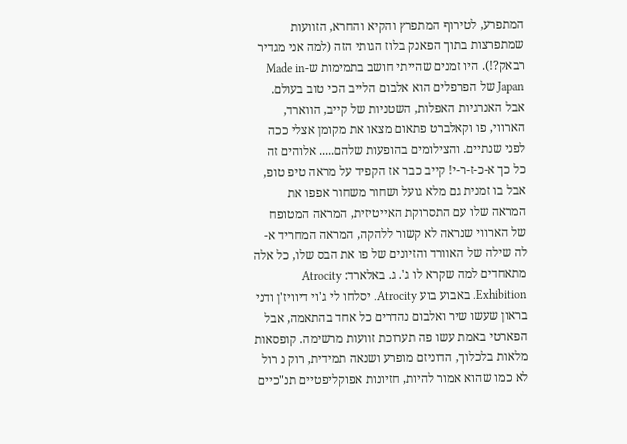המתפרע, לטירוף המתפרץ והקיא והחרא, הזוועות שמתפרצות בתוך הפאנק בלוז הגותי הזה (למה אני מגדיר רבאק?!). היו זמנים שהייתי חושב בתמימות ש-Made in Japan של הפרפלים הוא אלבום הלייב הכי טוב בעולם. אבל האנרגיות האפלות, השטניות של קייב, הווארד, הארווי, פו וקאלברט פתאום מצאו את מקומן אצלי ככה לפני שנתיים. והצילומים בהופעות שלהם..... אלוהים זה כל כך א-כ-ז-ר-י! קייב כבר אז הקפיד על מראה טיפ טופ, אבל בו זמנית גם מלא גועל ושחור משחור אפפו את המראה שלו עם התסרוקת האייטיזית, המראה המטופח של הארווי שנראה לא קשור ללהקה, המראה המחריד א-לה שילה של האוורד והזיונים של פו את הבס שלו, כל אלה מתאחדים למה שקרא לו ג'. ג. באלארד: Atrocity Exhibition. באבוע בוע Atrocity. יסלחו לי ג'וי דיוויז'ן ודני בראון שעשו שיר ואלבום נהדרים כל אחד בהתאמה, אבל הפארטי באמת עשו פה תערוכת זוועות מרשימה. קופסאות מלאות בלכלוך, הדוניזם מופרע ושנאה תמידית, רוק נ רול לא כמו שהוא אמור להיות, חזיונות אפוקליפטיים תנ"כיים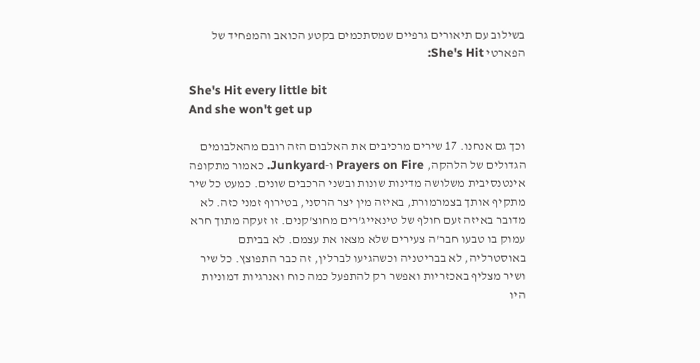בשילוב עם תיאורים גרפיים שמסתכמים בקטע הכואב והמפחיד של הפארטי She's Hit:

She's Hit every little bit
And she won't get up

וכך גם אנחנו. 17 שירים מרכיבים את האלבום הזה רובם מהאלבומים הגדולים של הלהקה, Prayers on Fire ו-Junkyard. כאמור מתקופה אינטנסיבית משלושה מדינות שונות ובשני הרכבים שונים. כמעט כל שיר מתקיף אותך בצמרמורת, באיזה מין יצר הרסני, בטירוף זמני כזה. לא מדובר באיזה זעם חולף של טינאייג'רים מחוצ'קנים. זו זעקה מתוך חרא עמוק בו טבעו חבר'ה צעירים שלא מצאו את עצמם. לא בביתם באוסטרליה, לא בבריטניה וכשהגיעו לברלין, זה כבר התפוצץ. כל שיר ושיר מצליף באכזריות ואפשר רק להתפעל כמה כוח ואנרגיות דמוניות היו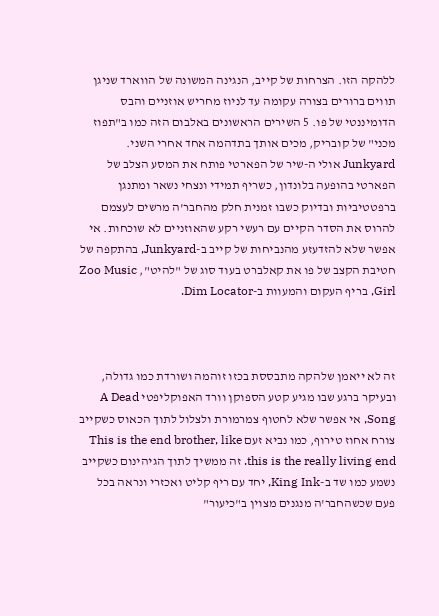ללהקה הזו. הצרחות של קייב, הנגינה המשונה של הווארד שניגן תווים ברורים בצורה עקומה עד לניוז מחריש אוזניים והבס הדומיננטי של פו. 5 השירים הראשונים באלבום הזה כמו ב"תפוז מכני" של קובריק, מכים אותך בתדהמה אחד אחרי השני. Junkyard אולי ה-שיר של הפארטי פותח את המסע הצלב של הפארטי בהופעה בלונדון, כשריף תמידי ונצחי נשאר ומתנגן ברפטטיביות ובדיוק כשבו זמנית חלק מהחבר'ה מרשים לעצמם להרוס את הסדר הקיים עם רעשי רקע שהאוזניים לא שוכחות. אי אפשר שלא להזדעזע מהנביחות של קייב ב-Junkyard, בהתקפה של חטיבת הקצב של פו את קאלברט בעוד סוג של "להיט", Zoo Music Girl, בריף העקום והמעוות ב-Dim Locator.



זה לא ייאמן שלהקה מתבססת בכזו זוהמה ושורדת כמו גדולה, ובעיקר ברגע שבו מגיע קטע הספוקן וורד האפוקליפטי A Dead Song, אי אפשר שלא לחטוף צמרמורת ולצלול לתוך הכאוס כשקייב צורח אחוז טירוף, כמו נביא זעם This is the end brother, like this is the really living end. זה ממשיך לתוך הגיהינום כשקייב נשמע כמו שד ב-King Ink, יחד עם ריף קליט ואכזרי ונראה בכל פעם שכשהחבר'ה מנגנים מצוין ב"כיעור"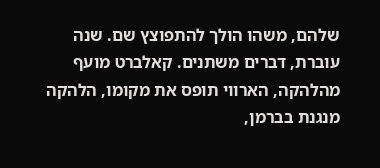שלהם, משהו הולך להתפוצץ שם. שנה עוברת, דברים משתנים. קאלברט מועף מהלהקה, הארווי תופס את מקומו, הלהקה מנגנת בברמן,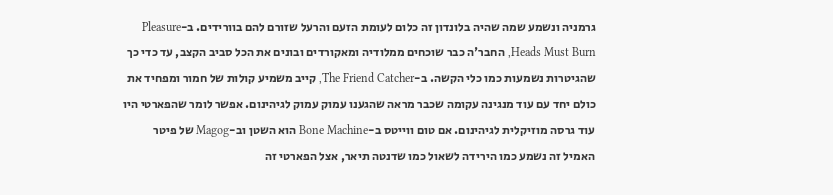גרמניה ונשמע שמה שהיה בלונדון זה כלום לעומת הזעם והרעל שזורם להם בוורידים. ב-Pleasure Heads Must Burn, החבר'ה כבר שוכחים ממלודיה ומאקורדים ובונים את הכל סביב הקצב, עד כדי כך שהגיטרות נשמעות כמו כלי הקשה. ב-The Friend Catcher, קייב משמיע קולות של חמור ומפחיד את כולם יחד עם עוד מנגינה עקומה שכבר מראה שהגענו עמוק עמוק לגיהינום. אפשר לומר שהפארטי היו עוד גרסה מוזיקלית לגיהינום. אם טום ווייטס ב-Bone Machine הוא השטן וב-Magog של פיטר האמיל זה נשמע כמו הירידה לשאול כמו שדנטה תיאר, אצל הפארטי זה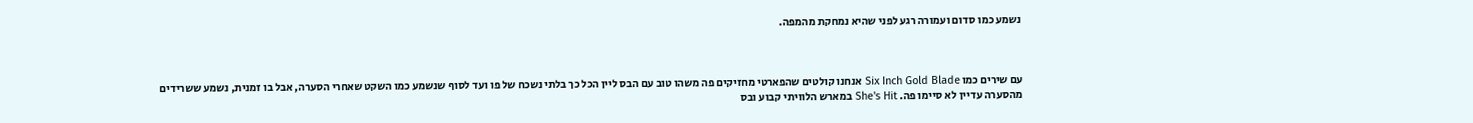נשמע כמו סדום ועמורה רגע לפני שהיא נמחקת מהמפה.



עם שירים כמו Six Inch Gold Blade אנחנו קולטים שהפארטי מחזיקים פה משהו טוב עם הבס ליין הכל כך בלתי נשכח של פו ועד לסוף שנשמע כמו השקט שאחרי הסערה, אבל בו זמנית, נשמע ששרידים מהסערה עדיין לא סיימו פה. She's Hit במארש הלוויתי קבוע ובס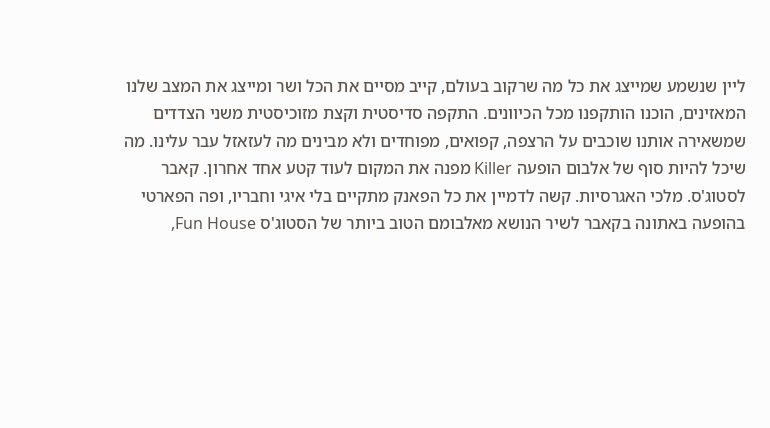ליין שנשמע שמייצג את כל מה שרקוב בעולם, קייב מסיים את הכל ושר ומייצג את המצב שלנו המאזינים, הוכנו הותקפנו מכל הכיוונים. התקפה סדיסטית וקצת מזוכיסטית משני הצדדים שמשאירה אותנו שוכבים על הרצפה, קפואים, מפוחדים ולא מבינים מה לעזאזל עבר עלינו. מה שיכל להיות סוף של אלבום הופעה Killer מפנה את המקום לעוד קטע אחד אחרון. קאבר לסטוג'ס. מלכי האגרסיות. קשה לדמיין את כל הפאנק מתקיים בלי איגי וחבריו, ופה הפארטי בהופעה באתונה בקאבר לשיר הנושא מאלבומם הטוב ביותר של הסטוג'ס Fun House,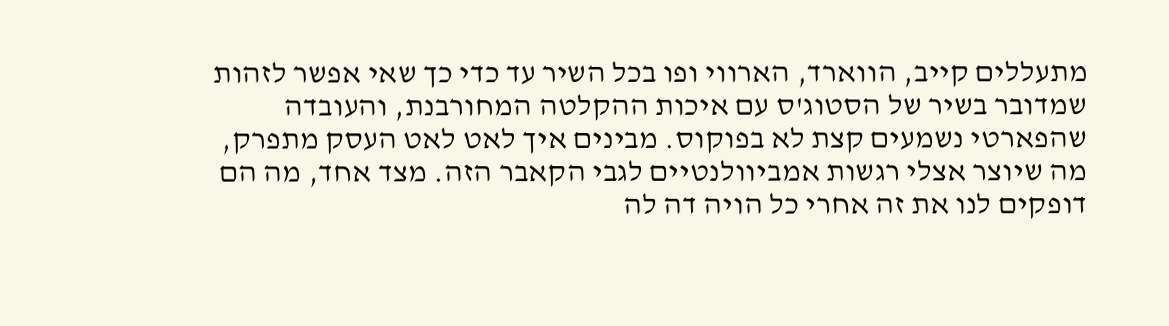מתעללים קייב, הווארד, הארווי ופו בכל השיר עד כדי כך שאי אפשר לזהות שמדובר בשיר של הסטוג'ס עם איכות ההקלטה המחורבנת, והעובדה שהפארטי נשמעים קצת לא בפוקוס. מבינים איך לאט לאט העסק מתפרק, מה שיוצר אצלי רגשות אמביוולנטיים לגבי הקאבר הזה. מצד אחד, מה הם דופקים לנו את זה אחרי כל הויה דה לה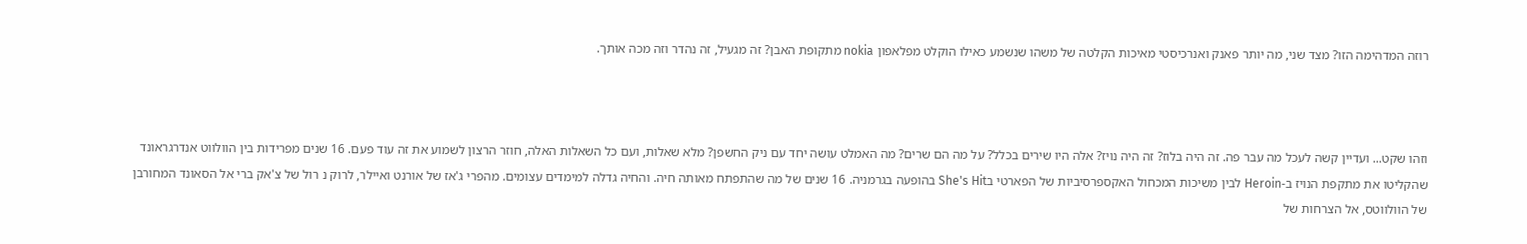רוזה המדהימה הזו? מצד שני, מה יותר פאנק ואנרכיסטי מאיכות הקלטה של משהו שנשמע כאילו הוקלט מפלאפון nokia מתקופת האבן? זה מגעיל, זה נהדר וזה מכה אותך.



וזהו שקט... ועדיין קשה לעכל מה עבר פה. זה היה בלוז? זה היה נויז? אלה היו שירים בכלל? על מה הם שרים? מה האמלט עושה יחד עם ניק החשפן? מלא שאלות, ועם כל השאלות האלה, חוזר הרצון לשמוע את זה עוד פעם. 16 שנים מפרידות בין הוולווט אנדרגראונד שהקליטו את מתקפת הנויז ב-Heroin לבין משיכות המכחול האקספרסיביות של הפארטי בShe's Hit בהופעה בגרמניה. 16 שנים של מה שהתפתח מאותה חיה. והחיה גדלה למימדים עצומים. מהפרי ג'אז של אורנט ואיילר, לרוק נ רול של צ'אק ברי אל הסאונד המחורבן של הוולווטס, אל הצרחות של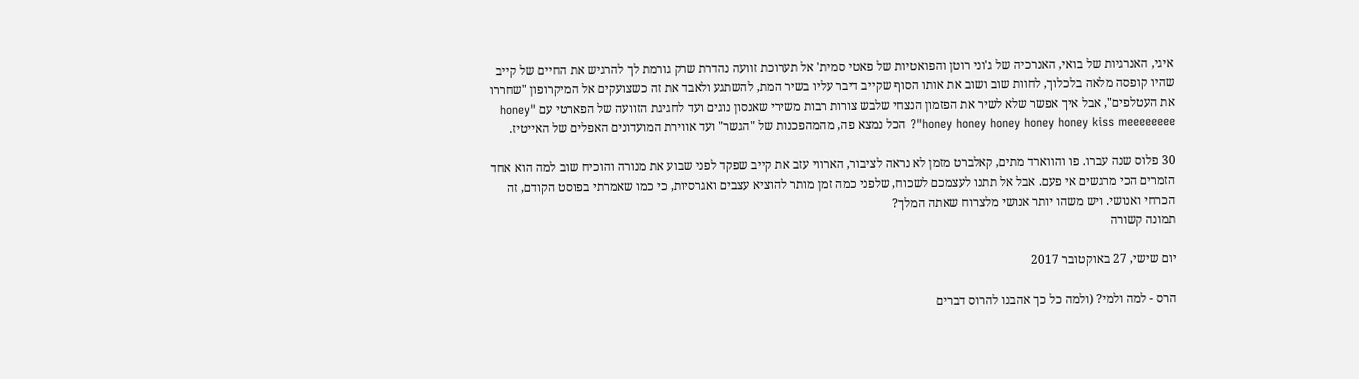איגי, האנרגיות של בואי, האנרכיה של ג'וני רוטן והפואטיות של פאטי סמית' אל תערוכת זוועה נהדרת שרק גורמת לך להרגיש את החיים של קייב שהיו קופסה מלאה בלכלוך, לחוות שוב ושוב את אותו הסוף שקייב דיבר עליו בשיר המת, להשתגע ולאבד את זה כשצועקים אל המיקרופון "שחררו את העטלפים", אבל איך אפשר שלא לשיר את הפזמון הנצחי שלבש צורות רבות משירי שאנסון נוגים ועד לחגיגת הזוועה של הפארטי עם "honey honey honey honey honey honey kiss meeeeeeee"? הכל נמצא פה, מהמהפכנות של "הגשר" ועד אווירת המועדונים האפלים של האייטיז.

30 פלוס שנה עברו. פו והווארד מתים, קאלברט מזמן לא נראה לציבור, הארווי עזב את קייב שפקד לפני שבוע את מנורה והוכיח שוב למה הוא אחד הזמרים הכי מרגשים אי פעם. אבל אל תתנו לעצמכם לשכוח, שלפני כמה זמן מותר להוציא עצבים ואגרסיות, כי כמו שאמרתי בפוסט הקודם, זה הכרחי ואנושי. ויש משהו יותר אנושי מלצרוח שאתה המלך?
תמונה קשורה

יום שישי, 27 באוקטובר 2017

הרס - למה ולמי? (ולמה כל כך אהבנו להרוס דברים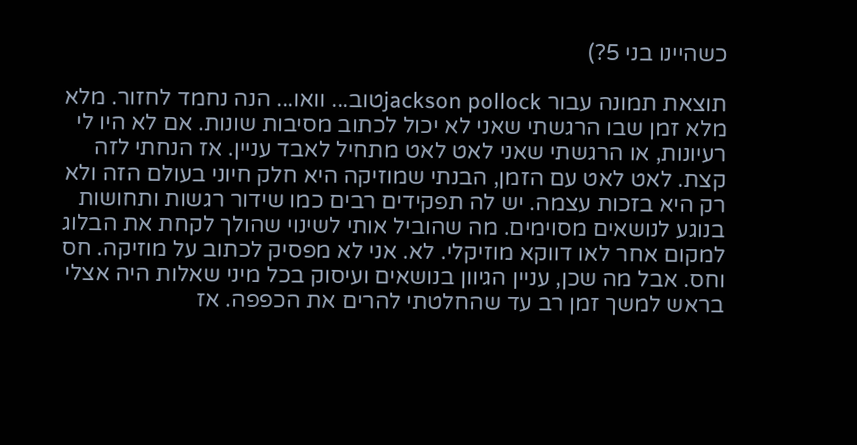כשהיינו בני 5?)

תוצאת תמונה עבור jackson pollockטוב... וואו... הנה נחמד לחזור. מלא מלא זמן שבו הרגשתי שאני לא יכול לכתוב מסיבות שונות. אם לא היו לי רעיונות, או הרגשתי שאני לאט לאט מתחיל לאבד עניין. אז הנחתי לזה קצת. לאט לאט עם הזמן, הבנתי שמוזיקה היא חלק חיוני בעולם הזה ולא רק היא בזכות עצמה. יש לה תפקידים רבים כמו שידור רגשות ותחושות בנוגע לנושאים מסוימים. מה שהוביל אותי לשינוי שהולך לקחת את הבלוג למקום אחר לאו דווקא מוזיקלי. לא. אני לא מפסיק לכתוב על מוזיקה. חס וחס. אבל מה שכן, עניין הגיוון בנושאים ועיסוק בכל מיני שאלות היה אצלי בראש למשך זמן רב עד שהחלטתי להרים את הכפפה. אז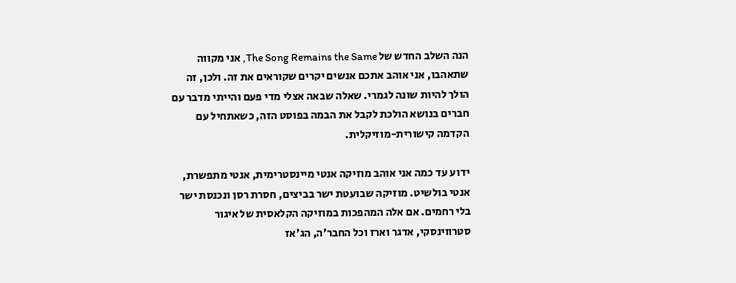הנה השלב החדש של The Song Remains the Same, אני מקווה שתאהבו, אני אוהב אתכם אנשים יקרים שקוראים את זה. ולכן, זה הולך להיות שונה לגמרי. שאלה שבאה אצלי מדי פעם והייתי מדבר עם חברים בנושא הולכת לקבל את הבמה בפוסט הזה, כשאתחיל עם הקדמה קישורית-מוזיקלית.

ידוע עד כמה אני אוהב מוזיקה אנטי מיינסטרימית, אנטי מתפשרת, אנטי בולשיט. מוזיקה שבועטת ישר בביצים, חסרת רסן ונכנסת ישר בלי רחמים. אם אלה המהפכות במוזיקה הקלאסית של איגור סטרווינסקי, אדגר וארז וכל החבר'ה, הג'אז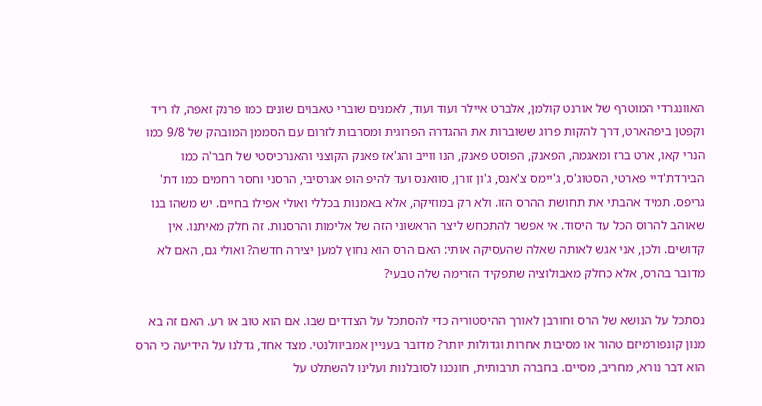האוונגרדי המוטרף של אורנט קולמן, אלברט איילר ועוד ועוד, לאמנים שוברי טאבוים שונים כמו פרנק זאפה, לו ריד וקפטן ביפהארט, דרך להקות פרוג ששוברות את ההגדרה הפרוגית ומסרבות לזרום עם הסממן המובהק של 9/8 כמו הנרי קאו, ארט ברז ומאגמה, הפאנק, הפוסט פאנק, הנו ווייב והג'אז פאנק הקוצני והאנרכיסטי של חבר'ה כמו הבירדת'דיי פארטי, הסטוג'ס, ג'יימס צ'אנס, ג'ון זורן, סוואנס ועד להיפ הופ אגרסיבי, הרסני וחסר רחמים כמו דת' גריפס. תמיד אהבתי את תחושת ההרס הזו. ולא רק במוזיקה, אלא באמנות בכללי ואולי אפילו בחיים. יש משהו בנו שאוהב להרוס הכל עד היסוד. אי אפשר להתכחש ליצר הראשוני הזה של אלימות והרסנות. זה חלק מאיתנו. אין קדושים. ולכן, אני אגש לאותה שאלה שהעסיקה אותי: האם הרס הוא נחוץ למען יצירה חדשה? ואולי גם, האם לא מדובר בהרס, אלא כחלק מאבולוציה שתפקיד הזרימה שלה טבעי?

נסתכל על הנושא של הרס וחורבן לאורך ההיסטוריה כדי להסתכל על הצדדים שבו. אם הוא טוב או רע. האם זה בא מנון קונפורמיזם טהור או מסיבות אחרות וגדולות יותר? מדובר בעניין אמביוולנטי. מצד אחד, גדלנו על הידיעה כי הרס הוא דבר נורא, מחריב, מסיים. בחברה תרבותית, חונכנו לסובלנות ועלינו להשתלט על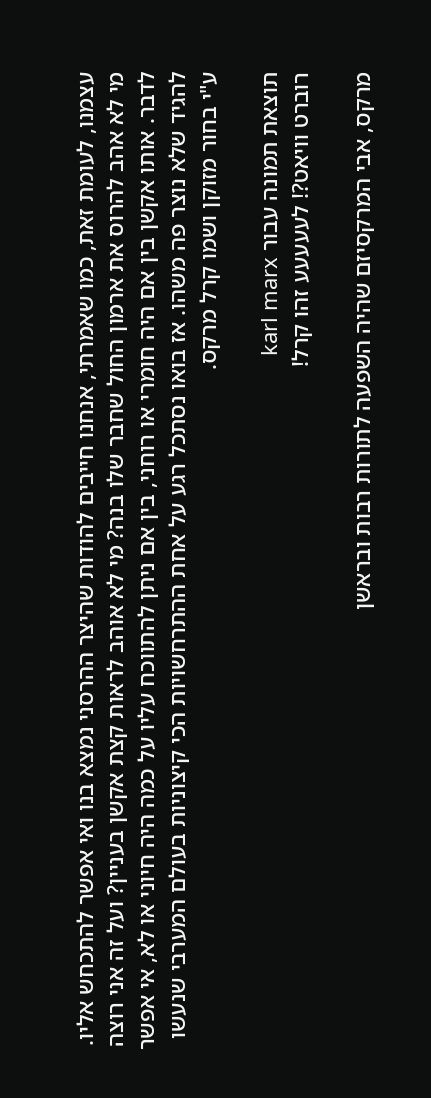עצמנו, לעומת זאת, כמו שאמרתי, אנחנו חייבים להודות שהיצר ההרסני נמצא בנו ואי אפשר להתכחש אליו. מי לא אהב להרוס את ארמון החול שחבר שלו בנה? מי לא אוהב לראות קצת אקשן בעניין? ועל זה אני רוצה לדבר. אותו אקשן בין אם היה חומרי או רוחני, בין אם ניתן להתווכח עליו על כמה היה חיוני או לא, אי אפשר להגיד שלא נוצר פה משהו. אז בואו נסתכל רגע על אחת ההתרחשויות הכי קיצוניות בעולם המערבי שנעשו ע"י בחור מזוקן ושמו קרל מרקס.

תוצאת תמונה עבור karl marx
רוברט וויאט?! לעעעעע זהו קרל!

מרקס, אבי המרקסיזם שהיה השפעה לתורות רבות ובראשן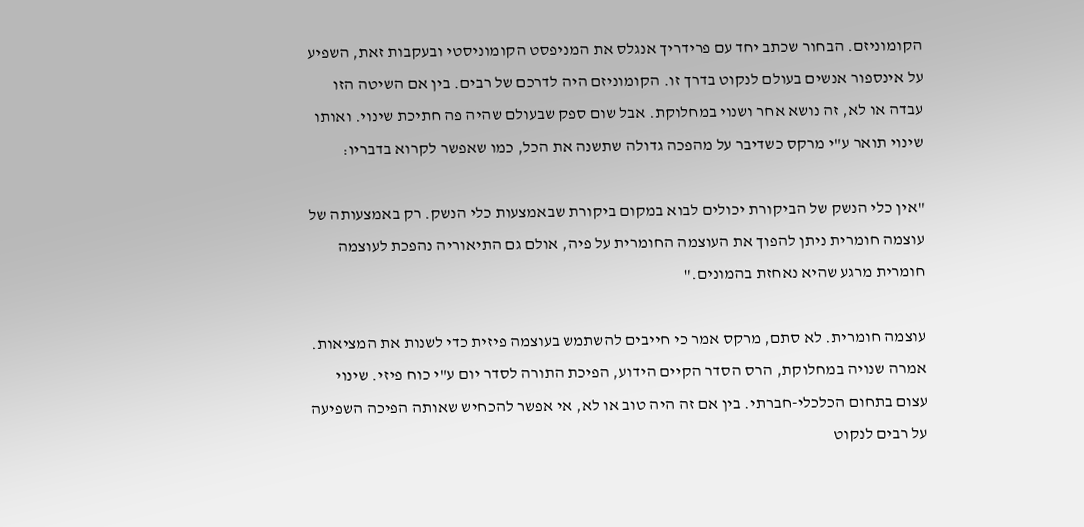הקומוניזם. הבחור שכתב יחד עם פרידריך אנגלס את המניפסט הקומוניסטי ובעקבות זאת, השפיע על אינספור אנשים בעולם לנקוט בדרך זו. הקומוניזם היה לדרכם של רבים. בין אם השיטה הזו עבדה או לא, זה נושא אחר ושנוי במחלוקת. אבל שום ספק שבעולם שהיה פה חתיכת שינוי. ואותו שינוי תואר ע"י מרקס כשדיבר על מהפכה גדולה שתשנה את הכל, כמו שאפשר לקרוא בדבריו:

"אין כלי הנשק של הביקורת יכולים לבוא במקום ביקורת שבאמצעות כלי הנשק. רק באמצעותה של עוצמה חומרית ניתן להפוך את העוצמה החומרית על פיה, אולם גם התיאוריה נהפכת לעוצמה חומרית מרגע שהיא נאחזת בהמונים."

עוצמה חומרית. לא סתם, מרקס אמר כי חייבים להשתמש בעוצמה פיזית כדי לשנות את המציאות. אמרה שנויה במחלוקת, הרס הסדר הקיים הידוע, הפיכת התורה לסדר יום ע"י כוח פיזי. שינוי עצום בתחום הכלכלי-חברתי. בין אם זה היה טוב או לא, אי אפשר להכחיש שאותה הפיכה השפיעה על רבים לנקוט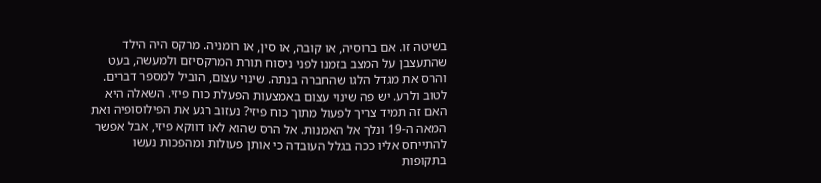בשיטה זו. אם ברוסיה, או קובה, או סין, או רומניה. מרקס היה הילד שהתעצבן על המצב בזמנו לפני ניסוח תורת המרקסיזם ולמעשה, בעט והרס את מגדל הלגו שהחברה בנתה. שינוי עצום, הוביל למספר דברים. לטוב ולרע. יש פה שינוי עצום באמצעות הפעלת כוח פיזי. השאלה היא האם זה תמיד צריך לפעול מתוך כוח פיזי? נעזוב רגע את הפילוסופיה ואת המאה ה-19 ונלך אל האמנות. אל הרס שהוא לאו דווקא פיזי, אבל אפשר להתייחס אליו ככה בגלל העובדה כי אותן פעולות ומהפכות נעשו בתקופות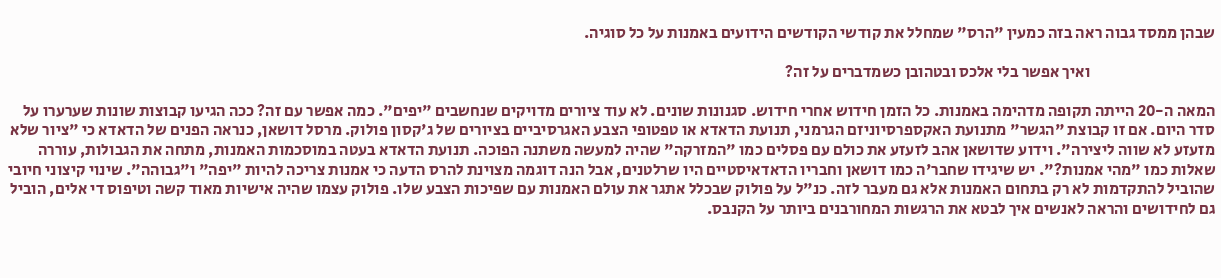שבהן ממסד גבוה ראה בזה כמעין "הרס" שמחלל את קודשי הקודשים הידועים באמנות על כל סוגיה.

                                       ואיך אפשר בלי אלכס ובטהובן כשמדברים על זה?

המאה ה-20 הייתה תקופה מדהימה באמנות. כל הזמן חידוש אחרי חידוש. סגנונות שונים. לא עוד ציורים מדויקים שנחשבים "יפים". כמה אפשר עם זה? ככה הגיעו קבוצות שונות שערערו על סדר היום. אם זו קבוצת "הגשר" מתנועת האקספרסיוניזם הגרמני, תנועת הדאדא או טפטופי הצבע האגרסיביים בציורים של ג'קסון פולוק. מרסל דושאן, כנראה הפנים של הדאדא כי "ציור שלא מזעזע לא שווה ליצירה". וידוע שדושאן אהב לזעזע את כולם עם פסלים כמו "המזרקה" שהיה למעשה משתנה הפוכה. תנועת הדאדא בעטה במוסכמות האמנות, מתחה את הגבולות, עוררה שאלות כמו "מהי אמנות?". יש שיגידו שחבר'ה כמו דושאן וחבריו הדאדאיסטיים היו שרלטנים, אבל הנה דוגמה מצוינת להרס הדעה כי אמנות צריכה להיות "יפה" ו"גבוהה". שינוי קיצוני חיובי שהוביל להתקדמות לא רק בתחום האמנות אלא גם מעבר לזה. כנ"ל על פולוק שבכלל אתגר את עולם האמנות עם שפיכות הצבע שלו. פולוק עצמו שהיה אישיות מאוד קשה וטיפוס די אלים, הוביל גם לחידושים והראה לאנשים איך לבטא את הרגשות המחורבנים ביותר על הקנבס.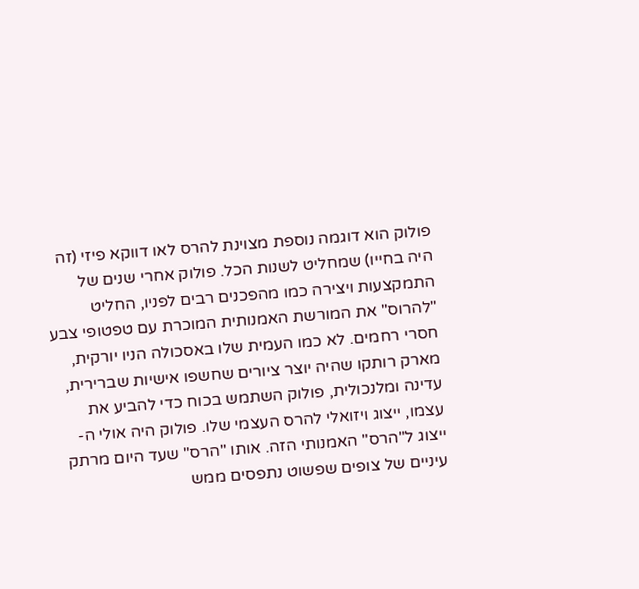פולוק הוא דוגמה נוספת מצוינת להרס לאו דווקא פיזי (זה היה בחייו) שמחליט לשנות הכל. פולוק אחרי שנים של התמקצעות ויצירה כמו מהפכנים רבים לפניו, החליט "להרוס" את המורשת האמנותית המוכרת עם טפטופי צבע חסרי רחמים. לא כמו העמית שלו באסכולה הניו יורקית, מארק רותקו שהיה יוצר ציורים שחשפו אישיות שברירית, עדינה ומלנכולית, פולוק השתמש בכוח כדי להביע את עצמו, ייצוג ויזואלי להרס העצמי שלו. פולוק היה אולי ה-ייצוג ל"הרס" האמנותי הזה. אותו "הרס" שעד היום מרתק עיניים של צופים שפשוט נתפסים ממש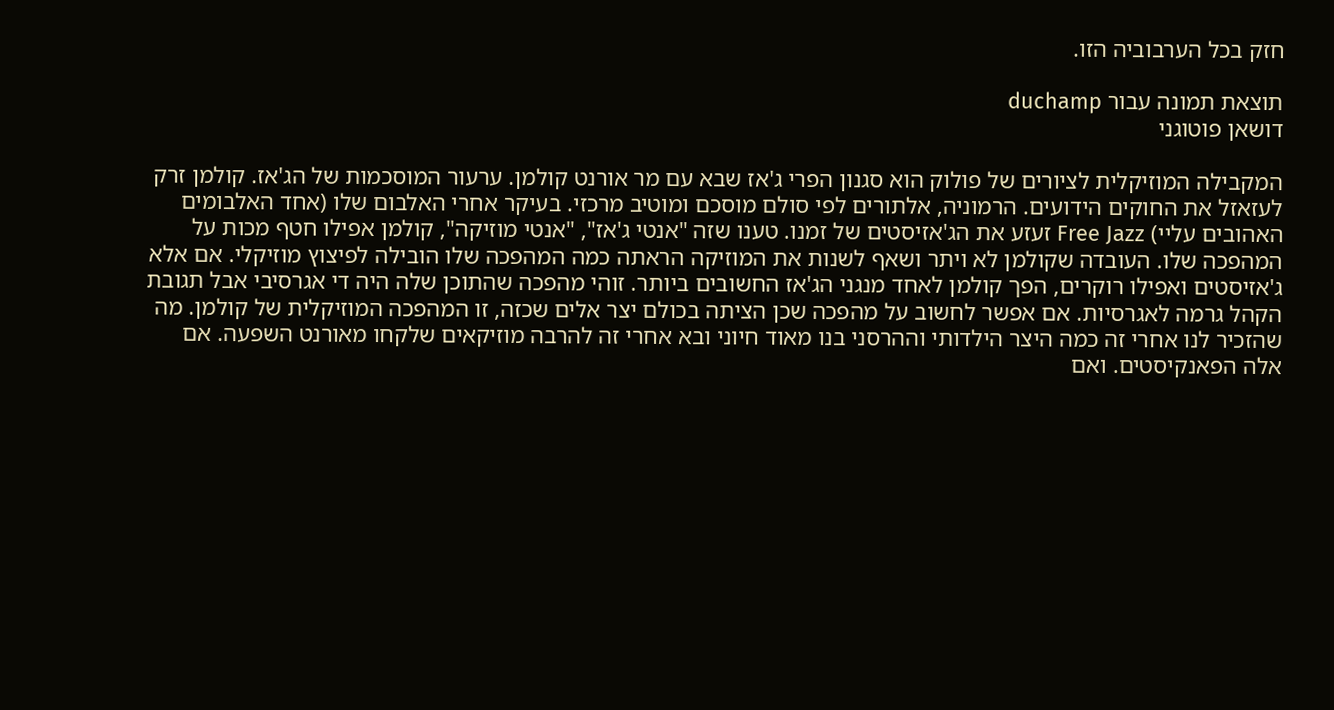חזק בכל הערבוביה הזו.

תוצאת תמונה עבור duchamp
דושאן פוטוגני

המקבילה המוזיקלית לציורים של פולוק הוא סגנון הפרי ג'אז שבא עם מר אורנט קולמן. ערעור המוסכמות של הג'אז. קולמן זרק לעזאזל את החוקים הידועים. הרמוניה, אלתורים לפי סולם מוסכם ומוטיב מרכזי. בעיקר אחרי האלבום שלו (אחד האלבומים האהובים עליי) Free Jazz זעזע את הג'אזיסטים של זמנו. טענו שזה "אנטי ג'אז", "אנטי מוזיקה", קולמן אפילו חטף מכות על המהפכה שלו. העובדה שקולמן לא ויתר ושאף לשנות את המוזיקה הראתה כמה המהפכה שלו הובילה לפיצוץ מוזיקלי. אם אלא ג'אזיסטים ואפילו רוקרים, הפך קולמן לאחד מנגני הג'אז החשובים ביותר. זוהי מהפכה שהתוכן שלה היה די אגרסיבי אבל תגובת הקהל גרמה לאגרסיות. אם אפשר לחשוב על מהפכה שכן הציתה בכולם יצר אלים שכזה, זו המהפכה המוזיקלית של קולמן. מה שהזכיר לנו אחרי זה כמה היצר הילדותי וההרסני בנו מאוד חיוני ובא אחרי זה להרבה מוזיקאים שלקחו מאורנט השפעה. אם אלה הפאנקיסטים. ואם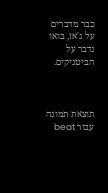כבר מדברים על ג'אז, בואו נדבר על הביטניקים.



תוצאת תמונה עבור beat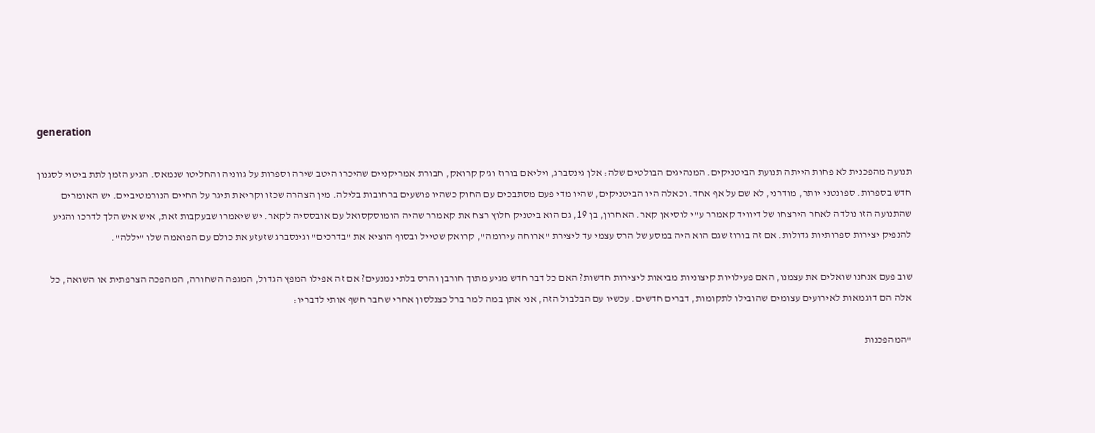generation

תנועה מהפכנית לא פחות הייתה תנועת הביטניקים. המנהיגים הבולטים שלה: אלן גינסברג, ויליאם בורוז וג'ק קרואק, חבורת אמריקניים שהיכרו היטב שירה וספרות על גווניה והחליטו שנמאס. הגיע הזמן לתת ביטוי לסגנון חדש בספרות. ספונטני יותר, מודרני, לא שם על אף אחד. וכאלה היו הביטניקים, שהיו מדי פעם מסתבכים עם החוק כשהיו פושעים ברחובות בלילה. מין הצהרה שכזו וקריאת תיגר על החיים הנורמטיביים. יש האומרים שהתנועה הזו נולדה לאחר הירצחו של דיוויד קאמרר ע"י לוסיאן קאר. האחרון, בן 19, גם הוא ביטניק חלוץ רצח את קאמרר שהיה הומוסקסואל עם אובססיה לקאר. יש שיאמרו שבעקבות זאת, איש איש הלך לדרכו והגיע להנפיק יצירות ספרותיות גדולות. אם זה בורוז שגם הוא היה במסע של הרס עצמי עד ליצירת "ארוחה עירומה", קרואק שטייל ובסוף הוציא את "בדרכים" וגינסברג שזעזע את כולם עם הפואמה שלו "יללה".

שוב פעם אנחנו שואלים את עצמנו, האם פעילויות קיצוניות מביאות ליצירות חדשות? האם כל דבר חדש מגיע מתוך חורבן והרס בלתי נמנעים? אם זה אפילו המפץ הגדול, המגפה השחורה, המהפכה הצרפתית או השואה, כל אלה הם דוגמאות לאירועים עצומים שהובילו לתקומות, דברים חדשים. עכשיו עם הבלבול הזה, אני אתן במה למר ברל כצנלסון אחרי שחבר חשף אותי לדבריו:

"המהפכנות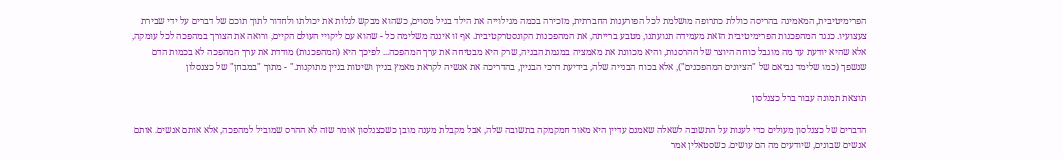הפרימיטיבית, המאמינה בהריסה כוללת כתרופה מושלמת לכל הפורענות החברתית, מזכירה בכמה מגילוייה את הילד בגיל מסוים, כשהוא מבקש לגלות את יכולתו ולחדור לתוך תוכם של דברים על ידי שבירת צעצועיו. כנגד המהפכנות הפרימיטיבית הזאת מעמידה תנועתנו, מטבע ברייתה, את המהפכנות הקונסטרקטיבית. אף זו איננה משלימה כל - שהוא עם ליקויי העולם הקיים, ורואה את הצורך במהפכה לכל עומקה, אלא שהיא יודעת עד מה מוגבל כוחה היוצר של ההרסנות, והיא מכוונת את מאמציה במגמת הבניה, שרק היא מבטיחה את ערך המהפכה... לפיכך היא (המהפכנות) מודדת את ערך המהפכה לא בכמות הדם שנשפך (כמו שלימד נביאם של "הציונים המהפכנים"), אלא בכוח הבנייה שלה, בידיעת דרכי הבניין, בהדריכה את אנשיה לקראת מאמץ בניין ושיטות בניין מתוקנות." - מתוך "במבחן" של כצנסלון

תוצאת תמונה עבור ברל כצנלסון

הדברים של כצנלסון מעולים כדי לענות על התשובה לשאלה שאמנם עדיין היא מאוד חמקמקה בתשובה שלה, אבל מקבלת מענה מובן כשכצנלסון אומר שזה לא ההרס שמוביל למהפכה, אלא אותם אנשים. אותם אנשים שבונים, שיודעים מה הם עושים. כשסטאלין אמר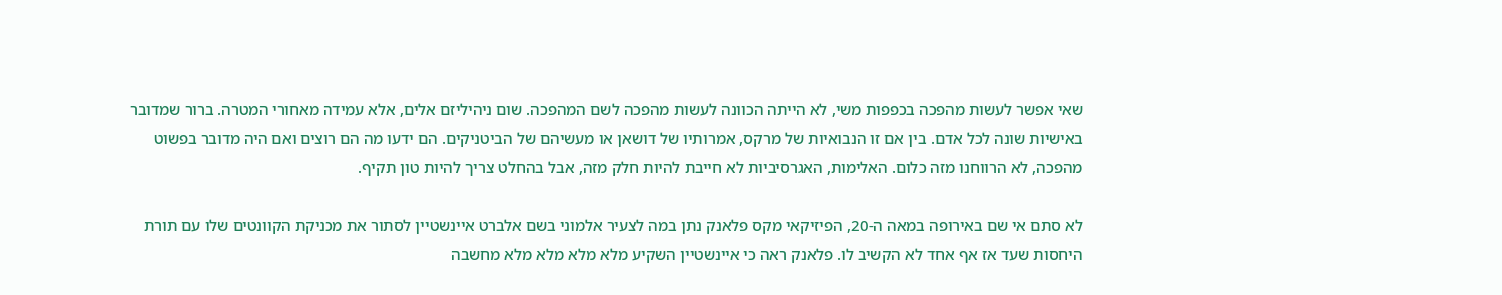שאי אפשר לעשות מהפכה בכפפות משי, לא הייתה הכוונה לעשות מהפכה לשם המהפכה. שום ניהיליזם אלים, אלא עמידה מאחורי המטרה. ברור שמדובר באישיות שונה לכל אדם. בין אם זו הנבואיות של מרקס, אמרותיו של דושאן או מעשיהם של הביטניקים. הם ידעו מה הם רוצים ואם היה מדובר בפשוט מהפכה, לא הרווחנו מזה כלום. האלימות, האגרסיביות לא חייבת להיות חלק מזה, אבל בהחלט צריך להיות טון תקיף.

לא סתם אי שם באירופה במאה ה-20, הפיזיקאי מקס פלאנק נתן במה לצעיר אלמוני בשם אלברט איינשטיין לסתור את מכניקת הקוונטים שלו עם תורת היחסות שעד אז אף אחד לא הקשיב לו. פלאנק ראה כי איינשטיין השקיע מלא מלא מלא מלא מחשבה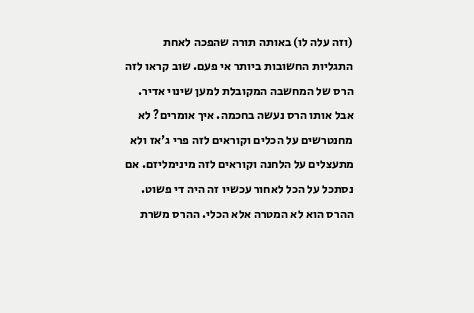(וזה עלה לו) באותה תורה שהפכה לאחת התגליות החשובות ביותר אי פעם. שוב קראו לזה הרס של המחשבה המקובלת למען שינוי אדיר. אבל אותו הרס נעשה בחכמה. איך אומרים? לא מחנטרשים על הכלים וקוראים לזה פרי ג'אז ולא מתעצלים על הלחנה וקוראים לזה מינימליזם. אם נסתכל על הכל לאחור עכשיו זה היה די פשוט. ההרס הוא לא המטרה אלא הכלי. ההרס משרת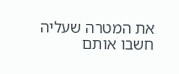את המטרה שעליה חשבו אותם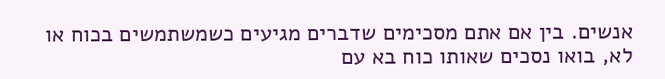אנשים. בין אם אתם מסכימים שדברים מגיעים כשמשתמשים בכוח או לא, בואו נסכים שאותו כוח בא עם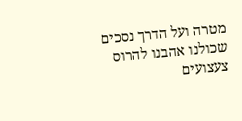מטרה ועל הדרך נסכים שכולנו אהבנו להרוס צעצועים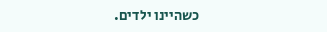כשהיינו ילדים.